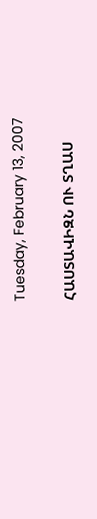Tuesday, February 13, 2007

ՀԱՍՏԱՎԻԶՆ ՈՒ ՏՂԱՍ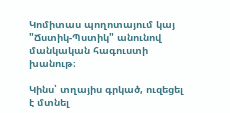Կոմիտաս պողոտայում կայ "Ճստիկ-Պստիկ" անունով մանկական հագուստի խանութ։

Կինս՝ տղայիս գրկած, ուզեցել է մտնել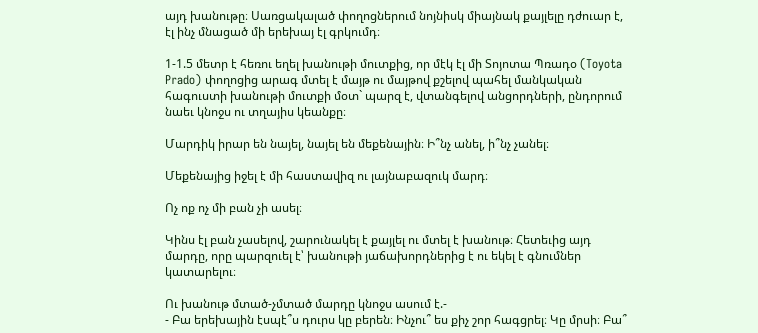այդ խանութը։ Սառցակալած փողոցներում նոյնիսկ միայնակ քայլելը դժուար է, էլ ինչ մնացած մի երեխայ էլ գրկումդ։

1-1.5 մետր է հեռու եղել խանութի մուտքից, որ մէկ էլ մի Տոյոտա Պռադօ (Toyota Prado) փողոցից արագ մտել է մայթ ու մայթով քշելով պահել մանկական հագուստի խանութի մուտքի մօտ` պարզ է, վտանգելով անցորդների, ընդորում նաեւ կնոջս ու տղայիս կեանքը։

Մարդիկ իրար են նայել, նայել են մեքենային։ Ի՞նչ անել, ի՞նչ չանել։

Մեքենայից իջել է մի հաստավիզ ու լայնաբազուկ մարդ։

Ոչ ոք ոչ մի բան չի ասել։

Կինս էլ բան չասելով, շարունակել է քայլել ու մտել է խանութ։ Հետեւից այդ մարդը, որը պարզուել է՝ խանութի յաճախորդներից է ու եկել է գնումներ կատարելու։

Ու խանութ մտած-չմտած մարդը կնոջս ասում է.-
- Բա երեխային էսպէ՞ս դուրս կը բերեն։ Ինչու՞ ես քիչ շոր հագցրել։ Կը մրսի։ Բա՞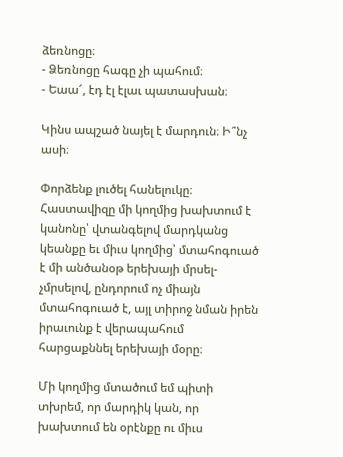ձեռնոցը։
- Ձեռնոցը հագը չի պահում։
- Եաա՜, էդ էլ էլաւ պատասխան։

Կինս ապշած նայել է մարդուն։ Ի՞նչ ասի։

Փորձենք լուծել հանելուկը։
Հաստավիզը մի կողմից խախտում է կանոնը՝ վտանգելով մարդկանց կեանքը եւ միւս կողմից՝ մտահոգուած է մի անծանօթ երեխայի մրսել-չմրսելով, ընդորում ոչ միայն մտահոգուած է, այլ տիրոջ նման իրեն իրաւունք է վերապահում հարցաքննել երեխայի մօրը։

Մի կողմից մտածում եմ պիտի տխրեմ, որ մարդիկ կան, որ խախտում են օրէնքը ու միւս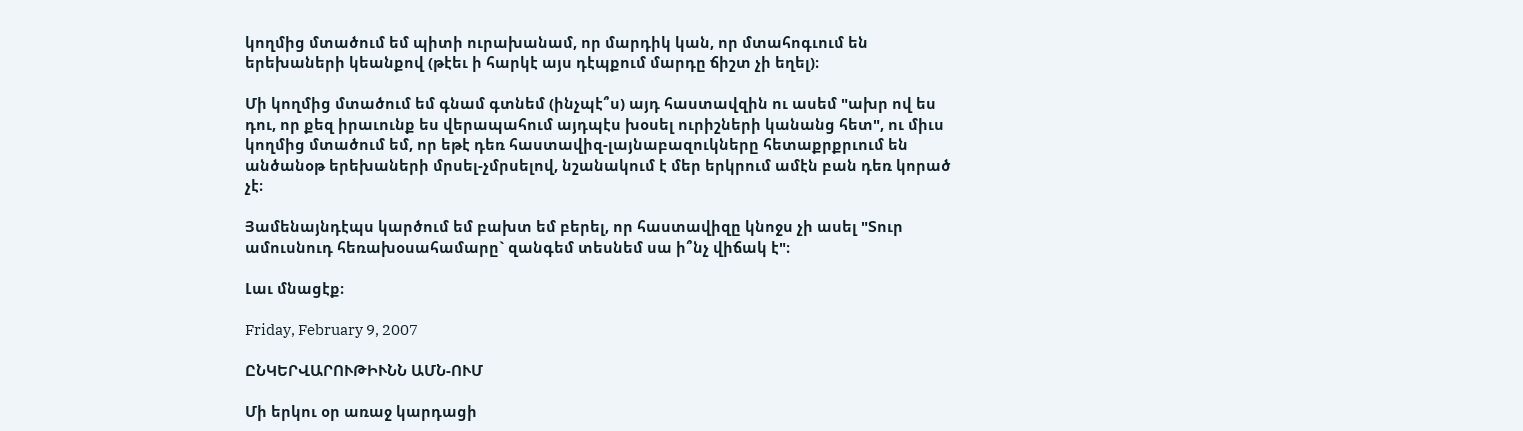կողմից մտածում եմ պիտի ուրախանամ, որ մարդիկ կան, որ մտահոգւում են երեխաների կեանքով (թէեւ ի հարկէ այս դէպքում մարդը ճիշտ չի եղել)։

Մի կողմից մտածում եմ գնամ գտնեմ (ինչպէ՞ս) այդ հաստավզին ու ասեմ "ախր ով ես դու, որ քեզ իրաւունք ես վերապահում այդպէս խօսել ուրիշների կանանց հետ", ու միւս կողմից մտածում եմ, որ եթէ դեռ հաստավիզ-լայնաբազուկները հետաքրքրւում են անծանօթ երեխաների մրսել-չմրսելով, նշանակում է մեր երկրում ամէն բան դեռ կորած չէ։

Յամենայնդէպս կարծում եմ բախտ եմ բերել, որ հաստավիզը կնոջս չի ասել "Տուր ամուսնուդ հեռախօսահամարը` զանգեմ տեսնեմ սա ի՞նչ վիճակ է"։

Լաւ մնացէք։

Friday, February 9, 2007

ԸՆԿԵՐՎԱՐՈՒԹԻՒՆՆ ԱՄՆ-ՈՒՄ

Մի երկու օր առաջ կարդացի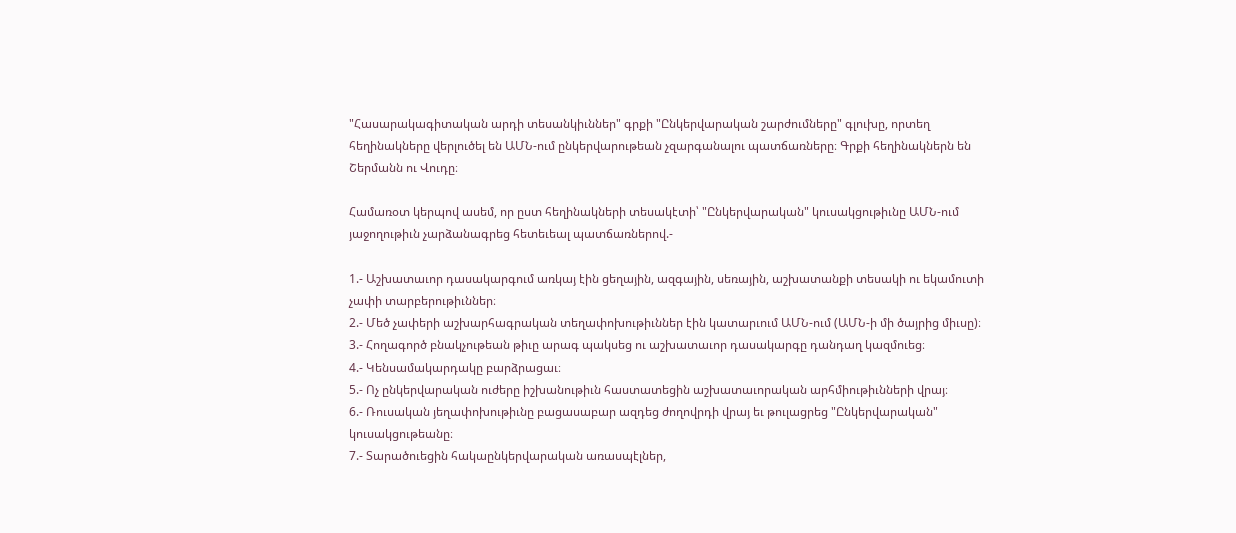"Հասարակագիտական արդի տեսանկիւններ" գրքի "Ընկերվարական շարժումները" գլուխը, որտեղ հեղինակները վերլուծել են ԱՄՆ-ում ընկերվարութեան չզարգանալու պատճառները։ Գրքի հեղինակներն են Շերմանն ու Վուդը։

Համառօտ կերպով ասեմ, որ ըստ հեղինակների տեսակէտի՝ "Ընկերվարական" կուսակցութիւնը ԱՄՆ-ում յաջողութիւն չարձանագրեց հետեւեալ պատճառներով.-

1.- Աշխատաւոր դասակարգում առկայ էին ցեղային, ազգային, սեռային, աշխատանքի տեսակի ու եկամուտի չափի տարբերութիւններ։
2.- Մեծ չափերի աշխարհագրական տեղափոխութիւններ էին կատարւում ԱՄՆ-ում (ԱՄՆ-ի մի ծայրից միւսը)։
3.- Հողագործ բնակչութեան թիւը արագ պակսեց ու աշխատաւոր դասակարգը դանդաղ կազմուեց։
4.- Կենսամակարդակը բարձրացաւ։
5.- Ոչ ընկերվարական ուժերը իշխանութիւն հաստատեցին աշխատաւորական արհմիութիւնների վրայ։
6.- Ռուսական յեղափոխութիւնը բացասաբար ազդեց ժողովրդի վրայ եւ թուլացրեց "Ընկերվարական" կուսակցութեանը։
7.- Տարածուեցին հակաընկերվարական առասպէլներ,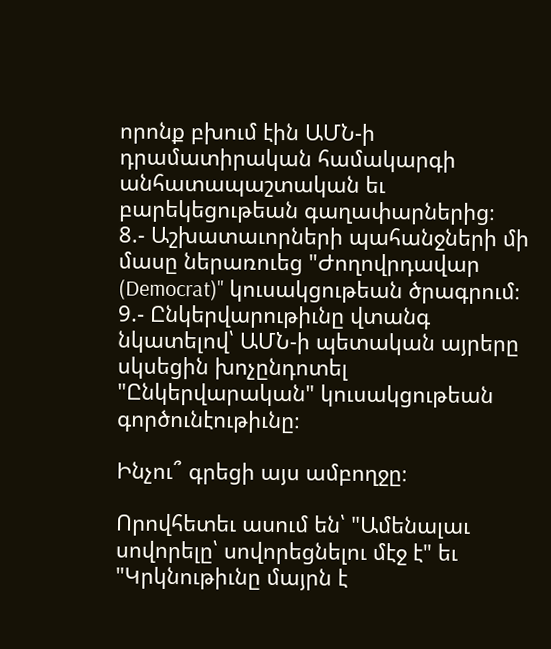որոնք բխում էին ԱՄՆ-ի դրամատիրական համակարգի անհատապաշտական եւ բարեկեցութեան գաղափարներից։
8.- Աշխատաւորների պահանջների մի մասը ներառուեց "Ժողովրդավար (Democrat)" կուսակցութեան ծրագրում։
9.- Ընկերվարութիւնը վտանգ նկատելով՝ ԱՄՆ-ի պետական այրերը սկսեցին խոչընդոտել "Ընկերվարական" կուսակցութեան գործունէութիւնը։

Ինչու՞ գրեցի այս ամբողջը։

Որովհետեւ ասում են՝ "Ամենալաւ սովորելը՝ սովորեցնելու մէջ է" եւ "Կրկնութիւնը մայրն է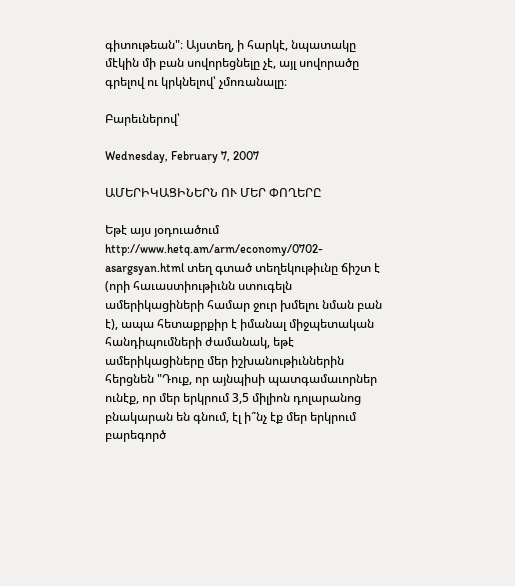գիտութեան"։ Այստեղ, ի հարկէ, նպատակը մէկին մի բան սովորեցնելը չէ, այլ սովորածը գրելով ու կրկնելով՝ չմոռանալը։

Բարեւներով՝

Wednesday, February 7, 2007

ԱՄԵՐԻԿԱՑԻՆԵՐՆ ՈՒ ՄԵՐ ՓՈՂԵՐԸ

Եթէ այս յօդուածում http://www.hetq.am/arm/economy/0702-asargsyan.html տեղ գտած տեղեկութիւնը ճիշտ է (որի հաւաստիութիւնն ստուգելն ամերիկացիների համար ջուր խմելու նման բան է), ապա հետաքրքիր է իմանալ միջպետական հանդիպումների ժամանակ, եթէ ամերիկացիները մեր իշխանութիւններին հերցնեն "Դուք, որ այնպիսի պատգամաւորներ ունէք, որ մեր երկրում 3,5 միլիոն դոլարանոց բնակարան են գնում, էլ ի՞նչ էք մեր երկրում բարեգործ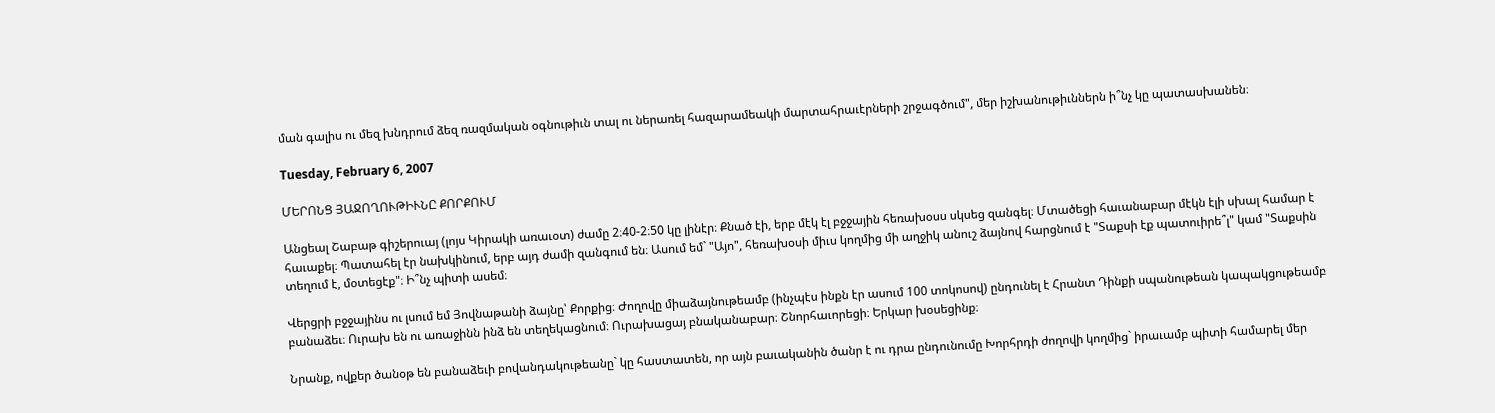ման գալիս ու մեզ խնդրում ձեզ ռազմական օգնութիւն տալ ու ներառել հազարամեակի մարտահրաւէրների շրջագծում", մեր իշխանութիւններն ի՞նչ կը պատասխանեն։

Tuesday, February 6, 2007

ՄԵՐՈՆՑ ՅԱՋՈՂՈՒԹԻՒՆԸ ՔՈՐՔՈՒՄ

Անցեալ Շաբաթ գիշերուայ (լոյս Կիրակի առաւօտ) ժամը 2։40-2։50 կը լինէր։ Քնած էի, երբ մէկ էլ բջջային հեռախօսս սկսեց զանգել։ Մտածեցի հաւանաբար մէկն էլի սխալ համար է հաւաքել։ Պատահել էր նախկինում, երբ այդ ժամի զանգում են։ Ասում եմ` "Այո", հեռախօսի միւս կողմից մի աղջիկ անուշ ձայնով հարցնում է "Տաքսի էք պատուիրե՞լ" կամ "Տաքսին տեղում է, մօտեցէք"։ Ի՞նչ պիտի ասեմ։

Վերցրի բջջայինս ու լսում եմ Յովնաթանի ձայնը՝ Քորքից։ Ժողովը միաձայնութեամբ (ինչպէս ինքն էր ասում 100 տոկոսով) ընդունել է Հրանտ Դինքի սպանութեան կապակցութեամբ բանաձեւ։ Ուրախ են ու առաջինն ինձ են տեղեկացնում։ Ուրախացայ բնականաբար։ Շնորհաւորեցի։ Երկար խօսեցինք։

Նրանք, ովքեր ծանօթ են բանաձեւի բովանդակութեանը` կը հաստատեն, որ այն բաւականին ծանր է ու դրա ընդունումը Խորհրդի ժողովի կողմից` իրաւամբ պիտի համարել մեր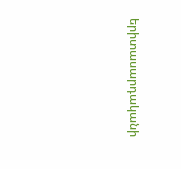երիտասարդականի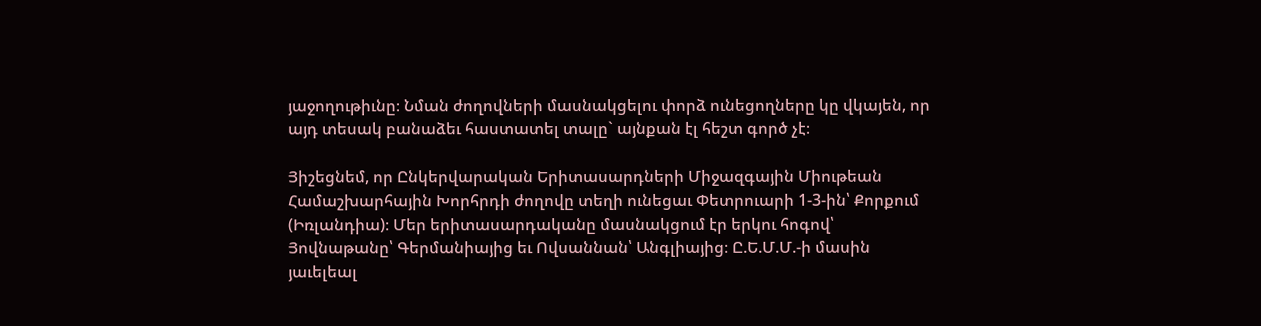յաջողութիւնը։ Նման ժողովների մասնակցելու փորձ ունեցողները կը վկայեն, որ այդ տեսակ բանաձեւ հաստատել տալը` այնքան էլ հեշտ գործ չէ։

Յիշեցնեմ, որ Ընկերվարական Երիտասարդների Միջազգային Միութեան Համաշխարհային Խորհրդի ժողովը տեղի ունեցաւ Փետրուարի 1-3-ին՝ Քորքում (Իռլանդիա)։ Մեր երիտասարդականը մասնակցում էր երկու հոգով՝ Յովնաթանը՝ Գերմանիայից եւ Ովսաննան՝ Անգլիայից։ Ը.Ե.Մ.Մ.-ի մասին յաւելեալ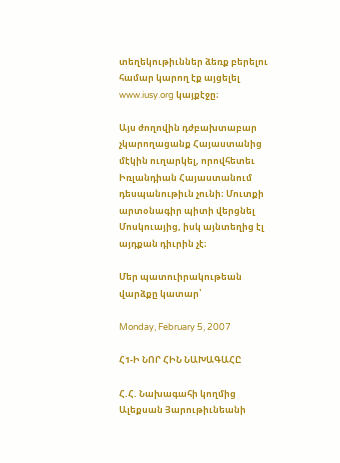տեղեկութիւններ ձեռք բերելու համար կարող էք այցելել www.iusy.org կայքէջը։

Այս ժողովին դժբախտաբար չկարողացանք Հայաստանից մէկին ուղարկել, որովհետեւ Իռլանդիան Հայաստանում դեսպանութիւն չունի։ Մուտքի արտօնագիր պիտի վերցնել Մոսկուայից, իսկ այնտեղից էլ այդքան դիւրին չէ։

Մեր պատուիրակութեան վարձքը կատար՝

Monday, February 5, 2007

Հ1-Ի ՆՈՐ ՀԻՆ ՆԱԽԱԳԱՀԸ

Հ.Հ. Նախագահի կողմից Ալեքսան Յարութիւնեանի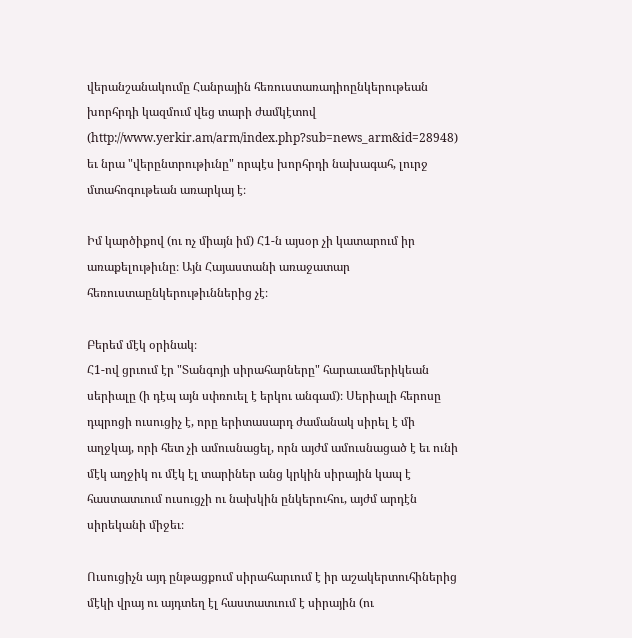վերանշանակումը Հանրային հեռուստառադիոընկերութեան խորհրդի կազմում վեց տարի ժամկէտով (http://www.yerkir.am/arm/index.php?sub=news_arm&id=28948) եւ նրա "վերընտրութիւնը" որպէս խորհրդի նախագահ, լուրջ մտահոգութեան առարկայ է։

Իմ կարծիքով (ու ոչ միայն իմ) Հ1-ն այսօր չի կատարում իր առաքելութիւնը։ Այն Հայաստանի առաջատար հեռուստաընկերութիւններից չէ։

Բերեմ մէկ օրինակ։
Հ1-ով ցրւում էր "Տանգոյի սիրահարները" հարաւամերիկեան սերիալը (ի դէպ այն սփռուել է երկու անգամ)։ Սերիալի հերոսը դպրոցի ուսուցիչ է, որը երիտասարդ ժամանակ սիրել է մի աղջկայ, որի հետ չի ամուսնացել, որն այժմ ամուսնացած է եւ ունի մէկ աղջիկ ու մէկ էլ տարիներ անց կրկին սիրային կապ է հաստատւում ուսուցչի ու նախկին ընկերուհու, այժմ արդէն սիրեկանի միջեւ։

Ուսուցիչն այդ ընթացքում սիրահարւում է իր աշակերտուհիներից մէկի վրայ ու այդտեղ էլ հաստատւում է սիրային (ու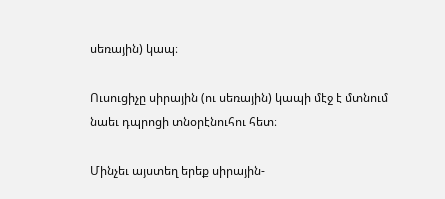սեռային) կապ։

Ուսուցիչը սիրային (ու սեռային) կապի մէջ է մտնում նաեւ դպրոցի տնօրէնուհու հետ։

Մինչեւ այստեղ երեք սիրային-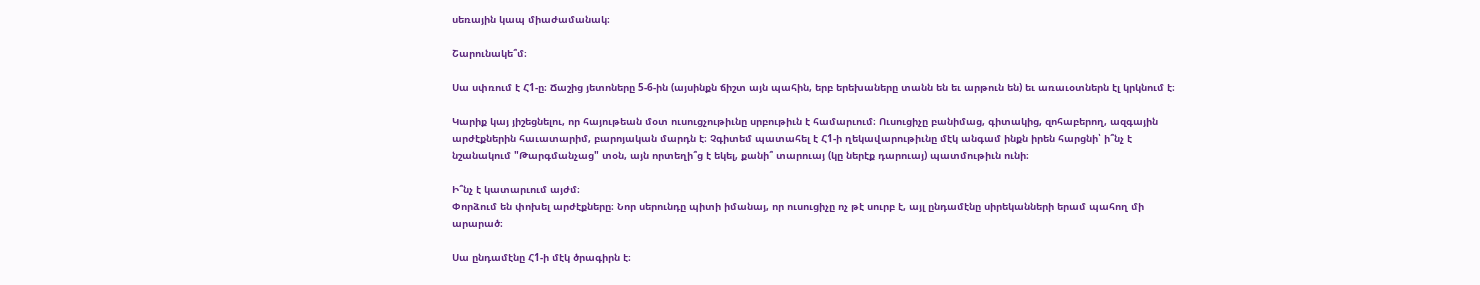սեռային կապ միաժամանակ։

Շարունակե՞մ։

Սա սփռում է Հ1-ը։ Ճաշից յետոները 5-6-ին (այսինքն ճիշտ այն պահին, երբ երեխաները տանն են եւ արթուն են) եւ առաւօտներն էլ կրկնում է։

Կարիք կայ յիշեցնելու, որ հայութեան մօտ ուսուցչութիւնը սրբութիւն է համարւում։ Ուսուցիչը բանիմաց, գիտակից, զոհաբերող, ազգային արժէքներին հաւատարիմ, բարոյական մարդն է։ Չգիտեմ պատահել է Հ1-ի ղեկավարութիւնը մէկ անգամ ինքն իրեն հարցնի՝ ի՞նչ է նշանակում "Թարգմանչաց" տօն, այն որտեղի՞ց է եկել, քանի՞ տարուայ (կը ներէք դարուայ) պատմութիւն ունի։

Ի՞նչ է կատարւում այժմ։
Փորձում են փոխել արժէքները։ Նոր սերունդը պիտի իմանայ, որ ուսուցիչը ոչ թէ սուրբ է, այլ ընդամէնը սիրեկանների երամ պահող մի արարած։

Սա ընդամէնը Հ1-ի մէկ ծրագիրն է։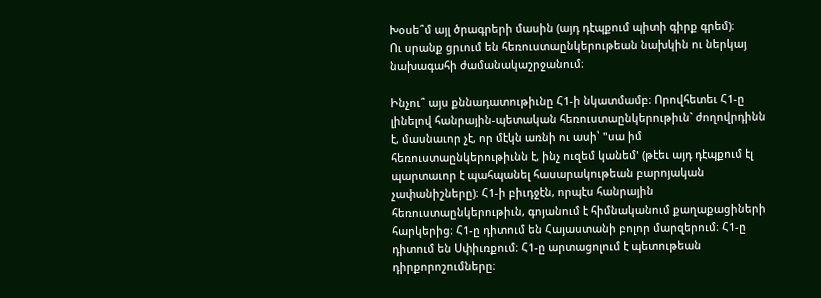Խօսե՞մ այլ ծրագրերի մասին (այդ դէպքում պիտի գիրք գրեմ)։
Ու սրանք ցրւում են հեռուստաընկերութեան նախկին ու ներկայ նախագահի ժամանակաշրջանում։

Ինչու՞ այս քննադատութիւնը Հ1-ի նկատմամբ։ Որովհետեւ Հ1-ը լինելով հանրային-պետական հեռուստաընկերութիւն` ժողովրդինն է, մասնաւոր չէ, որ մէկն առնի ու ասի՝ "սա իմ հեռուստաընկերութիւնն է, ինչ ուզեմ կանեմ' (թէեւ այդ դէպքում էլ պարտաւոր է պահպանել հասարակութեան բարոյական չափանիշները)։ Հ1-ի բիւդջէն, որպէս հանրային հեռուստաընկերութիւն, գոյանում է հիմնականում քաղաքացիների հարկերից։ Հ1-ը դիտում են Հայաստանի բոլոր մարզերում։ Հ1-ը դիտում են Սփիւռքում։ Հ1-ը արտացոլում է պետութեան դիրքորոշումները։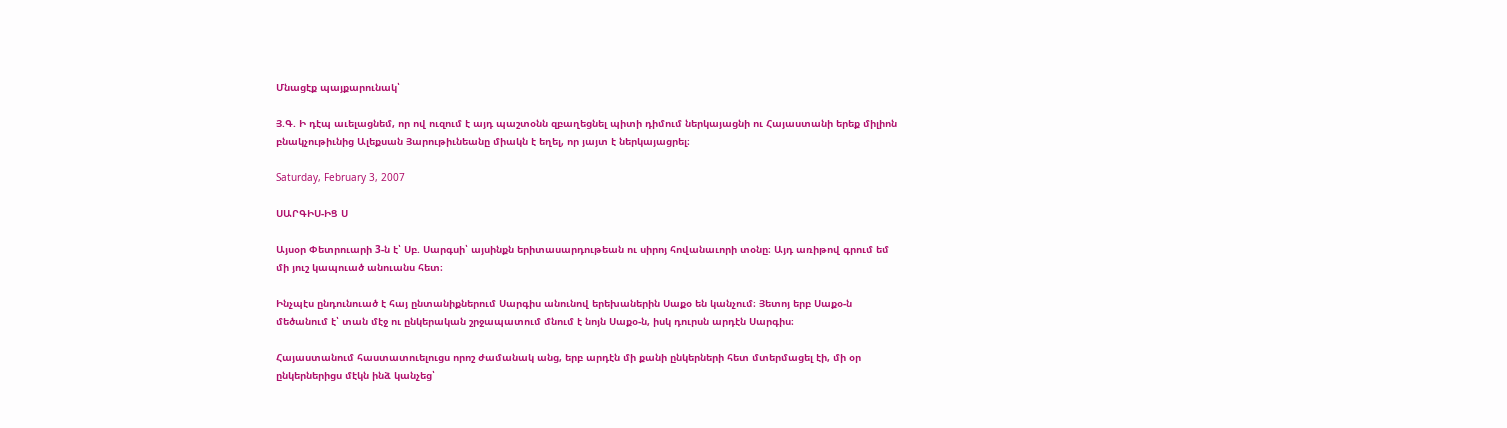Մնացէք պայքարունակ՝

Յ.Գ. Ի դէպ աւելացնեմ, որ ով ուզում է այդ պաշտօնն զբաղեցնել պիտի դիմում ներկայացնի ու Հայաստանի երեք միլիոն բնակչութիւնից Ալեքսան Յարութիւնեանը միակն է եղել, որ յայտ է ներկայացրել։

Saturday, February 3, 2007

ՍԱՐԳԻՍ-ԻՑ Ս

Այսօր Փետրուարի 3-ն է՝ Սբ. Սարգսի՝ այսինքն երիտասարդութեան ու սիրոյ հովանաւորի տօնը։ Այդ առիթով գրում եմ մի յուշ կապուած անուանս հետ։

Ինչպէս ընդունուած է հայ ընտանիքներում Սարգիս անունով երեխաներին Սաքօ են կանչում։ Յետոյ երբ Սաքօ-ն մեծանում է՝ տան մէջ ու ընկերական շրջապատում մնում է նոյն Սաքօ-ն, իսկ դուրսն արդէն Սարգիս։

Հայաստանում հաստատուելուցս որոշ ժամանակ անց, երբ արդէն մի քանի ընկերների հետ մտերմացել էի, մի օր ընկերներիցս մէկն ինձ կանչեց՝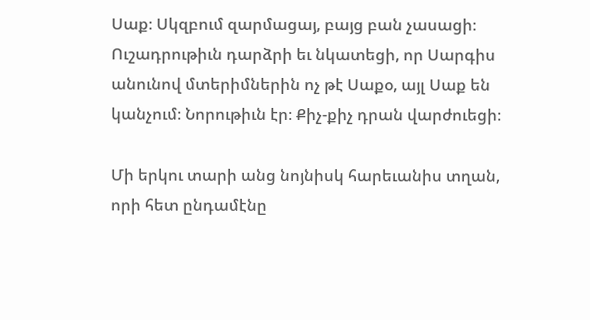Սաք։ Սկզբում զարմացայ, բայց բան չասացի։ Ուշադրութիւն դարձրի եւ նկատեցի, որ Սարգիս անունով մտերիմներին ոչ թէ Սաքօ, այլ Սաք են կանչում։ Նորութիւն էր։ Քիչ-քիչ դրան վարժուեցի։

Մի երկու տարի անց նոյնիսկ հարեւանիս տղան, որի հետ ընդամէնը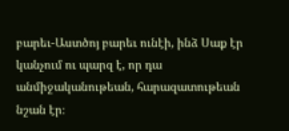բարեւ-Աստծոյ բարեւ ունէի, ինձ Սաք էր կանչում ու պարզ է, որ դա անմիջականութեան, հարազատութեան նշան էր։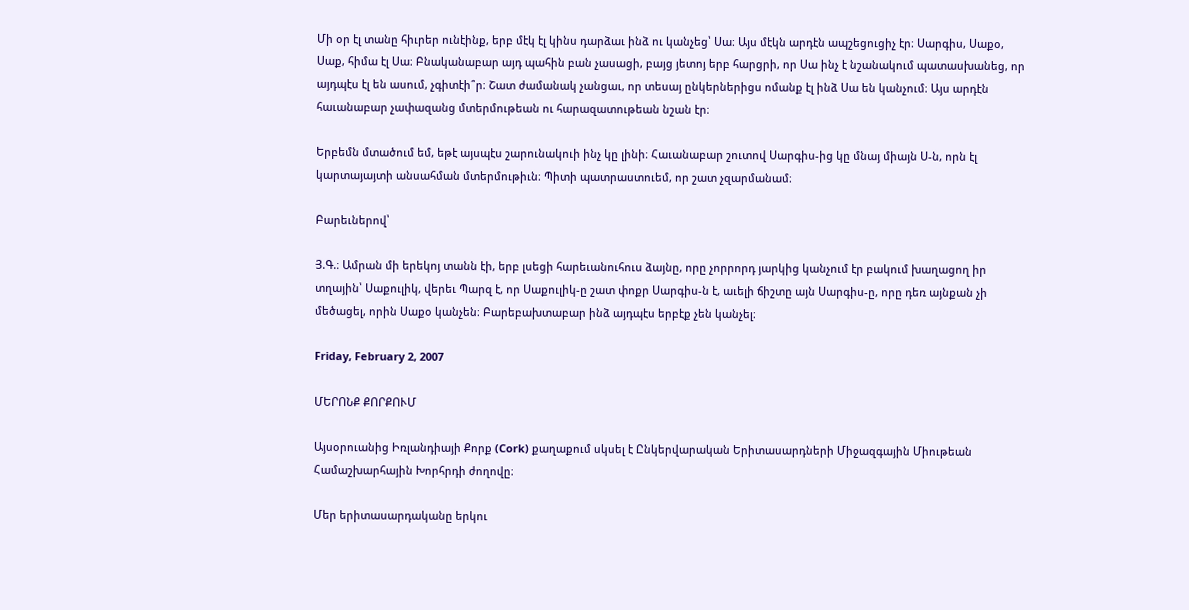Մի օր էլ տանը հիւրեր ունէինք, երբ մէկ էլ կինս դարձաւ ինձ ու կանչեց՝ Սա։ Այս մէկն արդէն ապշեցուցիչ էր։ Սարգիս, Սաքօ, Սաք, հիմա էլ Սա։ Բնականաբար այդ պահին բան չասացի, բայց յետոյ երբ հարցրի, որ Սա ինչ է նշանակում պատասխանեց, որ այդպէս էլ են ասում, չգիտէի՞ր։ Շատ ժամանակ չանցաւ, որ տեսայ ընկերներիցս ոմանք էլ ինձ Սա են կանչում։ Այս արդէն հաւանաբար չափազանց մտերմութեան ու հարազատութեան նշան էր։

Երբեմն մտածում եմ, եթէ այսպէս շարունակուի ինչ կը լինի։ Հաւանաբար շուտով Սարգիս-ից կը մնայ միայն Ս-ն, որն էլ կարտայայտի անսահման մտերմութիւն։ Պիտի պատրաստուեմ, որ շատ չզարմանամ։

Բարեւներով՝

Յ.Գ.։ Ամրան մի երեկոյ տանն էի, երբ լսեցի հարեւանուհուս ձայնը, որը չորրորդ յարկից կանչում էր բակում խաղացող իր տղային՝ Սաքուլիկ, վերեւ Պարզ է, որ Սաքուլիկ-ը շատ փոքր Սարգիս-ն է, աւելի ճիշտը այն Սարգիս-ը, որը դեռ այնքան չի մեծացել, որին Սաքօ կանչեն։ Բարեբախտաբար ինձ այդպէս երբէք չեն կանչել։

Friday, February 2, 2007

ՄԵՐՈՆՔ ՔՈՐՔՈՒՄ

Այսօրուանից Իռլանդիայի Քորք (Cork) քաղաքում սկսել է Ընկերվարական Երիտասարդների Միջազգային Միութեան Համաշխարհային Խորհրդի ժողովը։

Մեր երիտասարդականը երկու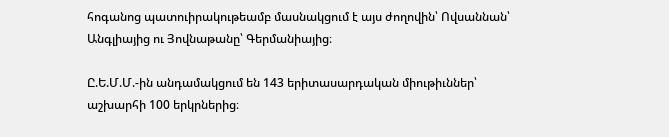հոգանոց պատուիրակութեամբ մասնակցում է այս ժողովին՝ Ովսաննան՝ Անգլիայից ու Յովնաթանը՝ Գերմանիայից։

Ը.Ե.Մ.Մ.-ին անդամակցում են 143 երիտասարդական միութիւններ՝ աշխարհի 100 երկրներից։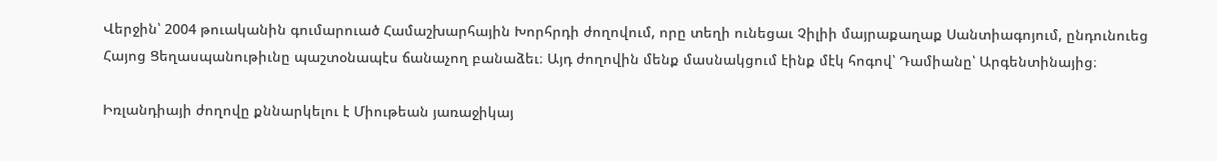Վերջին՝ 2004 թուականին գումարուած Համաշխարհային Խորհրդի ժողովում, որը տեղի ունեցաւ Չիլիի մայրաքաղաք Սանտիագոյում, ընդունուեց Հայոց Ցեղասպանութիւնը պաշտօնապէս ճանաչող բանաձեւ։ Այդ ժողովին մենք մասնակցում էինք մէկ հոգով՝ Դամիանը՝ Արգենտինայից։

Իռլանդիայի ժողովը քննարկելու է Միութեան յառաջիկայ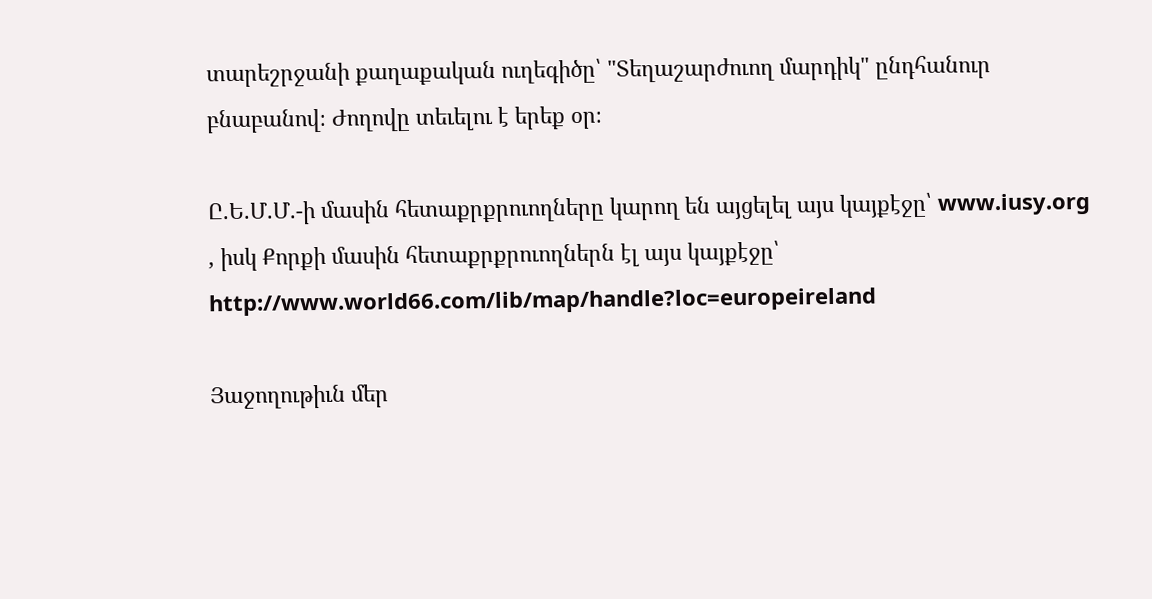տարեշրջանի քաղաքական ուղեգիծը՝ "Տեղաշարժուող մարդիկ" ընդհանուր բնաբանով։ Ժողովը տեւելու է երեք օր։

Ը.Ե.Մ.Մ.-ի մասին հետաքրքրուողները կարող են այցելել այս կայքէջը՝ www.iusy.org , իսկ Քորքի մասին հետաքրքրուողներն էլ այս կայքէջը՝ http://www.world66.com/lib/map/handle?loc=europeireland

Յաջողութիւն մեր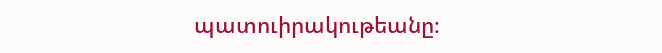պատուիրակութեանը։